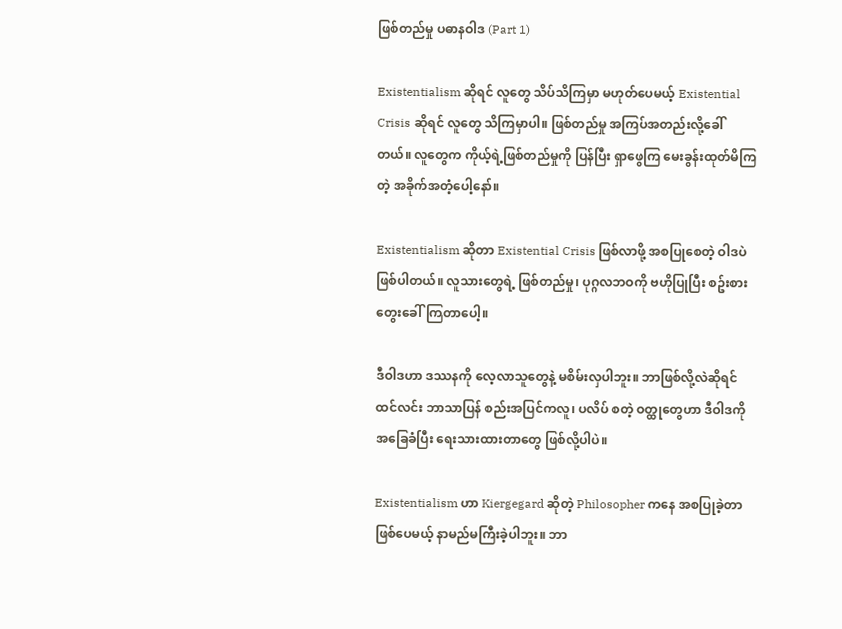ဖြစ်တည်မှု ပဓာနဝါဒ (Part 1)

Existentialism ဆိုရင် လူတွေ သိပ်သိကြမှာ မဟုတ်ပေမယ့် Existential Crisis ဆိုရင် လူတွေ သိကြမှာပါ။ ဖြစ်တည်မှု အကြပ်အတည်းလို့ခေါ်တယ်။ လူတွေက ကိုယ့်ရဲ့ဖြစ်တည်မှုကို ပြန်ပြီး ရှာဖွေကြ မေးခွန်းထုတ်မိကြတဲ့ အခိုက်အတံ့ပေါ့နော်။

Existentialism ဆိုတာ Existential Crisis ဖြစ်လာဖို့ အစပြုစေတဲ့ ဝါဒပဲ ဖြစ်ပါတယ်။ လူသားတွေရဲ့ ဖြစ်တည်မှု၊ ပုဂ္ဂလဘဝကို ဗဟိုပြုပြီး စဥ်းစားတွေးခေါ်ကြတာပေါ့။

ဒီဝါဒဟာ ဒဿနကို လေ့လာသူတွေနဲ့ မစိမ်းလှပါဘူး။ ဘာဖြစ်လို့လဲဆိုရင် ထင်လင်း ဘာသာပြန် စည်းအပြင်ကလူ၊ ပလိပ် စတဲ့ ဝတ္ထုတွေဟာ ဒီဝါဒကို အခြေခံပြီး ရေးသားထားတာတွေ ဖြစ်လို့ပါပဲ။

Existentialism ဟာ Kiergegard ဆိုတဲ့ Philosopher ကနေ အစပြုခဲ့တာ ဖြစ်ပေမယ့် နာမည်မကြီးခဲ့ပါဘူး။ ဘာ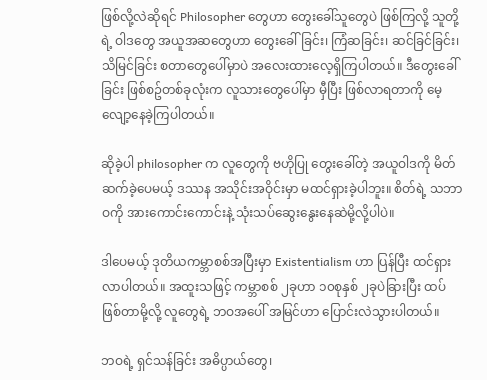ဖြစ်လို့လဲဆိုရင် Philosopher တွေဟာ တွေးခေါ်သူတွေပဲ ဖြစ်ကြလို့ သူတို့ရဲ့ ဝါဒတွေ အယူအဆတွေဟာ တွေးခေါ်ခြင်း၊ ကြံဆခြင်း၊ ဆင်ခြင်ခြင်း၊ သိမြင်ခြင်း စတာတွေပေါ်မှာပဲ အလေးထားလေ့ရှိကြပါတယ်။ ဒီတွေးခေါ်ခြင်း ဖြစ်စဥ်တစ်ခုလုံးက လူသားတွေပေါ်မှာ မှီပြီး ဖြစ်လာရတာကို မေ့လျော့နေခဲ့ကြပါတယ်။

ဆိုခဲ့ပါ philosopher က လူတွေကို ဗဟိုပြု တွေးခေါ်တဲ့ အယူဝါဒကို မိတ်ဆက်ခဲ့ပေမယ့် ဒဿန အသိုင်းအဝိုင်းမှာ မထင်ရှားခဲ့ပါဘူး။ စိတ်ရဲ့ သဘာဝကို အားကောင်းကောင်းနဲ့ သုံးသပ်ဆွေးနွေးနေဆဲမို့လို့ပါပဲ။

ဒါပေမယ့် ဒုတိယကမ္ဘာစစ်အပြီးမှာ Existentialism ဟာ ပြန်ပြီး ထင်ရှားလာပါတယ်။ အထူးသဖြင့် ကမ္ဘာစစ် ၂ခုဟာ ၁၀စုနှစ် ၂ခုပဲခြားပြီး ထပ်ဖြစ်တာမို့လို့ လူတွေရဲ့ ဘဝအပေါ် အမြင်ဟာ ပြောင်းလဲသွားပါတယ်။

ဘဝရဲ့ ရှင်သန်ခြင်း အဓိပ္ပာယ်တွေ၊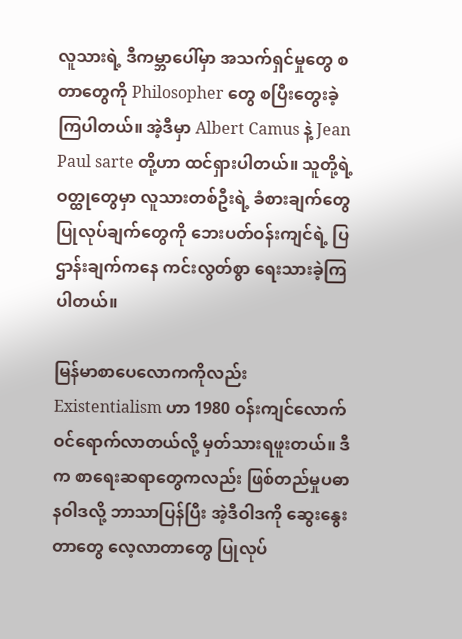လူသားရဲ့ ဒီကမ္ဘာပေါ်မှာ အသက်ရှင်မှုတွေ စတာတွေကို Philosopher တွေ စပြီးတွေးခဲ့ကြပါတယ်။ အဲ့ဒီမှာ Albert Camus နဲ့ Jean Paul sarte တို့ဟာ ထင်ရှားပါတယ်။ သူတို့ရဲ့ ဝတ္ထုတွေမှာ လူသားတစ်ဦးရဲ့ ခံစားချက်တွေ ပြုလုပ်ချက်တွေကို ဘေးပတ်ဝန်းကျင်ရဲ့ ပြဌာန်းချက်ကနေ ကင်းလွတ်စွာ ရေးသားခဲ့ကြပါတယ်။

မြန်မာစာပေလောကကိုလည်း Existentialism ဟာ 1980 ဝန်းကျင်လောက် ဝင်ရောက်လာတယ်လို့ မှတ်သားရဖူးတယ်။ ဒီက စာရေးဆရာတွေကလည်း ဖြစ်တည်မှုပဓာနဝါဒလို့ ဘာသာပြန်ပြီး အဲ့ဒီဝါဒကို ဆွေးနွေးတာတွေ လေ့လာတာတွေ ပြုလုပ်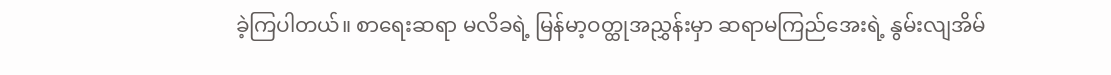ခဲ့ကြပါတယ်။ စာရေးဆရာ မလိခရဲ့ မြန်မာ့ဝတ္ထုအညွှန်းမှာ ဆရာမကြည်အေးရဲ့ နွမ်းလျအိမ်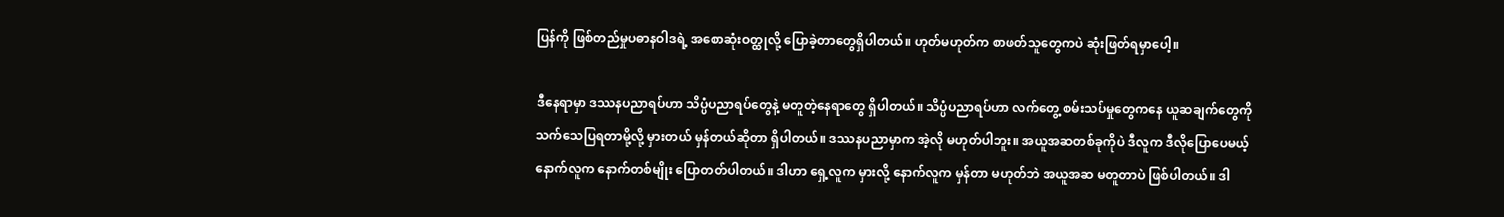ပြန်ကို ဖြစ်တည်မှုပဓာနဝါဒရဲ့ အစောဆုံးဝတ္ထုလို့ ပြောခဲ့တာတွေရှိပါတယ်။ ဟုတ်မဟုတ်က စာဖတ်သူတွေကပဲ ဆုံးဖြတ်ရမှာပေါ့။

ဒီနေရာမှာ ဒဿနပညာရပ်ဟာ သိပ္ပံပညာရပ်တွေနဲ့ မတူတဲ့နေရာတွေ ရှိပါတယ်။ သိပ္ပံပညာရပ်ဟာ လက်တွေ့ စမ်းသပ်မှုတွေကနေ ယူဆချက်တွေကို သက်သေပြရတာမို့လို့ မှားတယ် မှန်တယ်ဆိုတာ ရှိပါတယ်။ ဒဿနပညာမှာက အဲ့လို မဟုတ်ပါဘူး။ အယူအဆတစ်ခုကိုပဲ ဒီလူက ဒီလိုပြောပေမယ့် နောက်လူက နောက်တစ်မျိုး ပြောတတ်ပါတယ်။ ဒါဟာ ရှေ့လူက မှားလို့ နောက်လူက မှန်တာ မဟုတ်ဘဲ အယူအဆ မတူတာပဲ ဖြစ်ပါတယ်။ ဒါ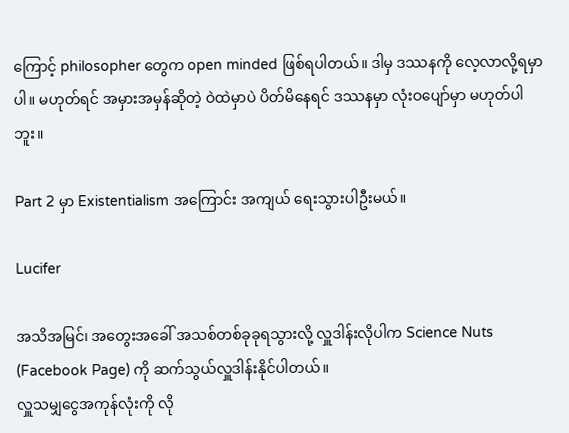ကြောင့် philosopher တွေက open minded ဖြစ်ရပါတယ်။ ဒါမှ ဒဿနကို လေ့လာလို့ရမှာပါ။ မဟုတ်ရင် အမှားအမှန်ဆိုတဲ့ ဝဲထဲမှာပဲ ပိတ်မိနေရင် ဒဿနမှာ လုံးဝပျော်မှာ မဟုတ်ပါဘူး။

Part 2 မှာ Existentialism အကြောင်း အကျယ် ရေးသွားပါဦးမယ်။

Lucifer

အသိအမြင်၊ အတွေးအခေါ် အသစ်တစ်ခုခုရသွားလို့ လှူဒါန်းလိုပါက Science Nuts (Facebook Page) ကို ဆက်သွယ်လှူဒါန်းနိုင်ပါတယ်။
လှူသမျှငွေအကုန်လုံးကို လို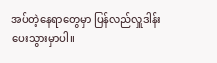အပ်တဲ့နေရာတွေမှာ ပြန်လည်လှူဒါန်းပေးသွားမှာပါ။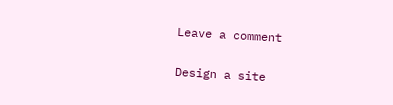Leave a comment

Design a site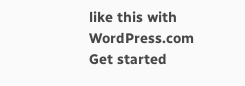like this with WordPress.com
Get started